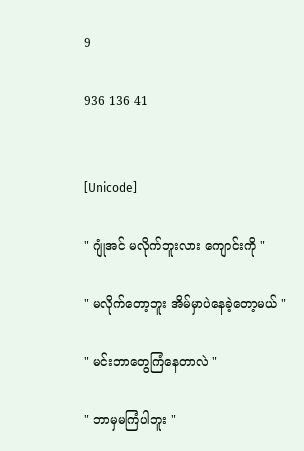9

936 136 41


[Unicode]

" ဂျုံအင် မလိုက်ဘူးလား ကျောင်းကို "

" မလိုက်တော့ဘူး အိမ်မှာပဲနေခဲ့တော့မယ် "

" မင်းဘာတွေကြံနေတာလဲ "

" ဘာမှမကြံပါဘူး "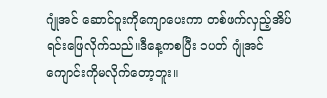ဂျုံအင် ဆောင်ဝူးကိုကျောပေးကာ တစ်ဖက်လှည့်အိပ်ရင်းဖြေလိုက်သည်။ဒီနေ့ကစပြီး ၁ပတ် ဂျုံအင်ကျောင်းကိုမလိုက်တော့ဘူး။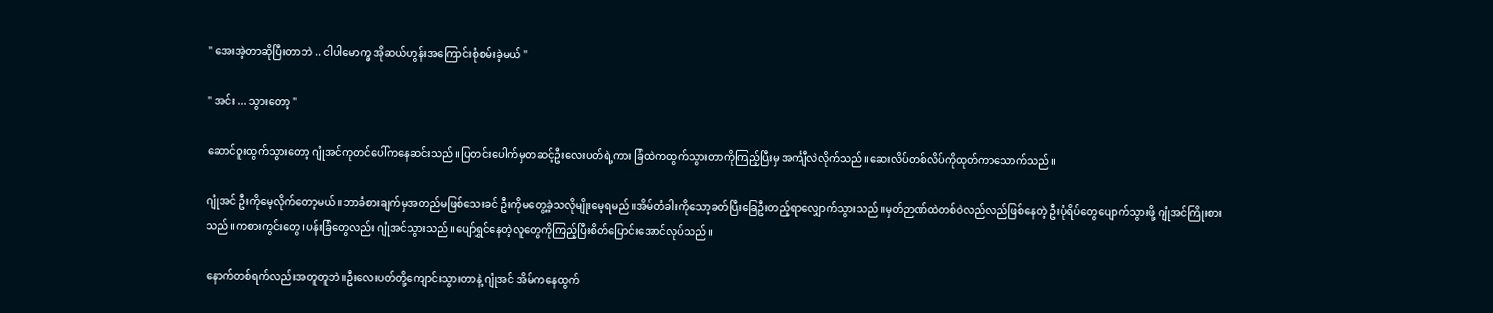" အေးအဲ့တာဆိုပြီးတာဘဲ .. ငါပါမောက္ခ အိုဆယ်ဟွန်းအကြောင်းစုံစမ်းခဲ့မယ် "

" အင်း ... သွားတော့ "

ဆောင်ဝူးထွက်သွားတော့ ဂျုံအင်ကုတင်ပေါ်ကနေဆင်းသည်။ပြတင်းပေါက်မှတဆင့်ဦးလေးပတ်ရဲ့ကား ခြံထဲကထွက်သွားတာကိုကြည့်ပြီးမှ အင်္ကျီလဲလိုက်သည်။ဆေးလိပ်တစ်လိပ်ကိုထုတ်ကာသောက်သည်။

ဂျုံအင် ဦးကိုမေ့လိုက်တော့မယ်။ဘာခံစားချက်မှအတည်မဖြစ်သေးခင် ဦးကိုမတွေ့ခဲ့သလိုမျိုးမေ့ရမည်။အိမ်တံခါးကိုသော့ခတ်ပြီးခြေဦးတည့်ရာလျှောက်သွားသည်။မှတ်ဉာဏ်ထဲတစ်ဝဲလည်လည်ဖြစ်နေတဲ့ ဦးပုံရိပ်တွေပျောက်သွားဖို့ ဂျုံအင်ကြိုးစားသည်။ကစားကွင်းတွေ၊ပန်းခြံတွေလည်း ဂျုံအင်သွားသည်။ပျော်ရွှင်နေတဲ့လူတွေကိုကြည့်ပြီးစိတ်ပြောင်းအောင်လုပ်သည်။

နောက်တစ်ရက်လည်းအတူတူဘဲ။ဦးလေးပတ်တို့ကျောင်းသွားတာနဲ့ ဂျုံအင် အိမ်ကနေထွက်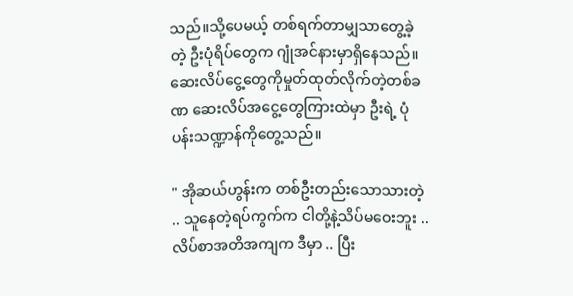သည်။သို့ပေမယ့် တစ်ရက်တာမျှသာတွေ့ခဲ့တဲ့ ဦးပုံရိပ်တွေက ဂျုံအင်နားမှာရှိနေသည်။ဆေးလိပ်ငွေ့တွေကိုမှုတ်ထုတ်လိုက်တဲ့တစ်ခဏ ဆေးလိပ်အငွေ့တွေကြားထဲမှာ ဦးရဲ့ ပုံပန်းသဏ္ဍာန်ကိုတွေ့သည်။

" အိုဆယ်ဟွန်းက တစ်ဦးတည်းသောသားတဲ့ .. သူနေတဲ့ရပ်ကွက်က ငါတို့နဲ့သိပ်မဝေးဘူး .. လိပ်စာအတိအကျက ဒီမှာ .. ပြီး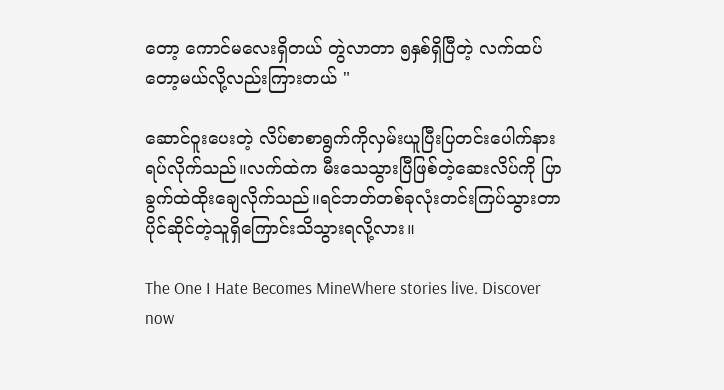တော့ ကောင်မလေးရှိတယ် တွဲလာတာ ၅နှစ်ရှိပြီတဲ့ လက်ထပ်တော့မယ်လို့လည်းကြားတယ် "

ဆောင်ဝူးပေးတဲ့ လိပ်စာစာရွက်ကိုလှမ်းယူပြီးပြတင်းပေါက်နားရပ်လိုက်သည်။လက်ထဲက မီးသေသွားပြီဖြစ်တဲ့ဆေးလိပ်ကို ပြာခွက်ထဲထိုးချေလိုက်သည်။ရင်ဘတ်တစ်ခုလုံးတင်းကြပ်သွားတာ ပိုင်ဆိုင်တဲ့သူရှိကြောင်းသိသွားရလို့လား။

The One I Hate Becomes MineWhere stories live. Discover now